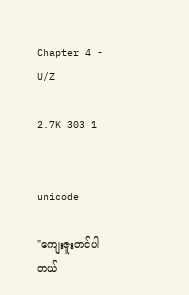Chapter 4 - U/Z

2.7K 303 1


unicode

"ကျေးဇူးတင်ပါတယ်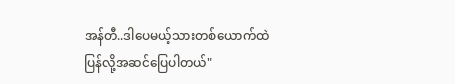အန်တီ..ဒါပေမယ့်သားတစ်ယောက်ထဲပြန်လို့အဆင်ပြေပါတယ်"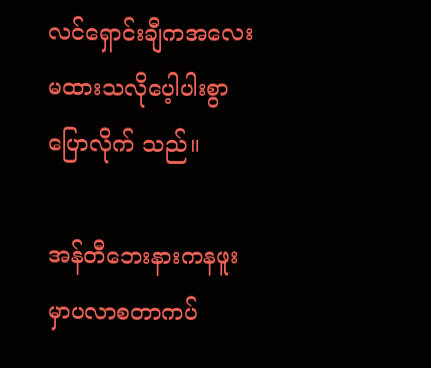လင်ရှောင်းချီကအလေးမထားသလိုပေ့ါပါးစွာပြောလိုက် သည်။

အန်တီဘေးနားကနဖူးမှာပလာစတာကပ်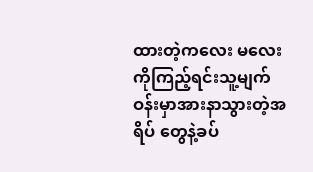ထားတဲ့ကလေး မလေးကိုကြည့်ရင်းသူ့မျက်ဝန်းမှာအားနာသွားတဲ့အရိပ် တွေနဲ့ခပ်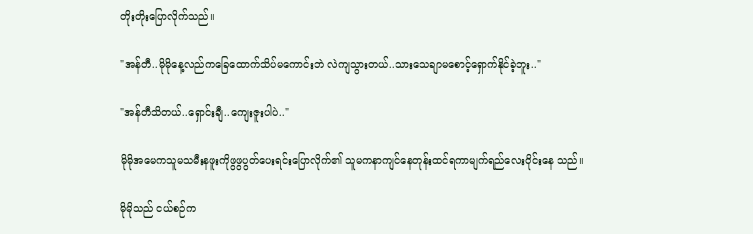တိုးတိုးပြောလိုက်သည်။

"အန်တီ..မိုမိုနေ့လည်ကခြေထောက်သိပ်မကောင်းဘဲ လဲကျသွားတယ်..သားသေချာမစောင့်ရှောက်နိုင်ခဲ့ဘူး.."

"အန်တီသိတယ်..ရှောင်းချီ..ကျေးဇူးပါပဲ.."

မိုမိုအမေကသူမသမီးနဖူးကိုဖွဖွပွတ်ပေးရင်းပြောလိုက်၏ သူမကနာကျင်နေတုန်းထင်ရကာမျက်ရည်လေးဝိုင်းနေ သည်။

မိုမိုသည် ငယ်စဉ်က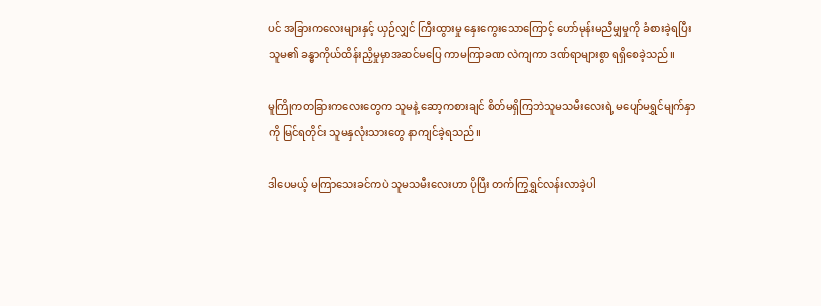ပင် အခြားကလေးများနှင့် ယှဉ်လျှင် ကြီးထွားမှု နှေးကွေးသောကြောင့် ဟော်မုန်းမညီမျှမှုကို ခံစားခဲ့ရပြီး သူမ၏ ခန္ဓာကိုယ်ထိန်းညှိမှုမှာအဆင်မပြေ ကာမကြာခဏ လဲကျကာ ဒဏ်ရာများစွာ ရရှိစေခဲ့သည်။

မူကြိုကတခြားကလေးတွေက သူမနဲ့ ဆော့ကစားချင် စိတ်မရှိကြဘဲသူမသမီးလေးရဲ့ မပျော်မရွှင်မျက်နှာကို မြင်ရတိုင်း သူမနှလုံးသားတွေ နာကျင်ခဲ့ရသည်။

ဒါပေမယ့် မကြာသေးခင်ကပဲ သူမသမီးလေးဟာ ပိုပြီး တက်ကြွရွှင်လန်းလာခဲ့ပါ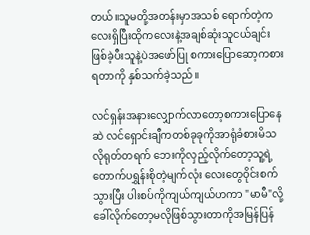တယ်။သူမတို့အတန်းမှာအသစ် ရောက်တဲ့ကလေးရှိပြီးထိုကလေးနဲ့အချစ်ဆုံးသူငယ်ချင်း ဖြစ်ခဲ့ပီးသူနဲ့ပဲအဖော်ပြု စကားပြောဆော့ကစားရတာကို နှစ်သက်ခဲ့သည်။

လင်ရှန်းအနားလျှောက်လာတော့စကားပြောနေဆဲ လင်ရှောင်းချီကတစ်ခုခုကိုအာရုံခံစားမိသလိုရုတ်တရက် ဘေးကိုလှည့်လိုက်တော့သူ့ရဲ့တောက်ပရွှန်းစိုတဲ့မျက်လုံး လေးတွေဝိုင်းစက်သွားပြီး ပါးစပ်ကိုကျယ်ကျယ်ဟကာ "မာမီ"လို့ခေါ်လိုက်တော့မလိုဖြစ်သွားတာကိုအမြန်ပြန်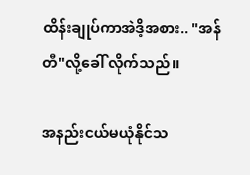ထိန်းချုပ်ကာအဲဒိ့အစား.. "အန်တီ"လို့ခေါ် လိုက်သည်။

အနည်းငယ်မယုံနိုင်သ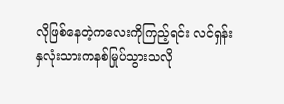လိုဖြစ်နေတဲ့ကလေးကိုကြည့်ရင်း လင်ရှန်းနှလုံးသားကနစ်မြုပ်သွားသလို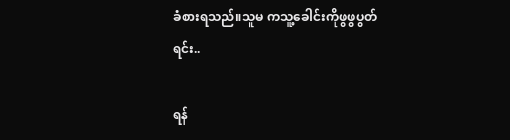ခံစားရသည်။သူမ ကသူ့ခေါင်းကိုဖွဖွပွတ်ရင်း..

ရန်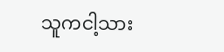သူကငါ့သား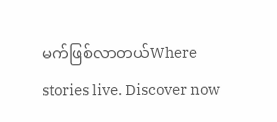မက်ဖြစ်လာတယ်Where stories live. Discover now